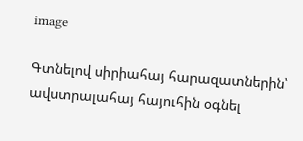image

Գտնելով սիրիահայ հարազատներին՝ ավստրալահայ հայուհին օգնել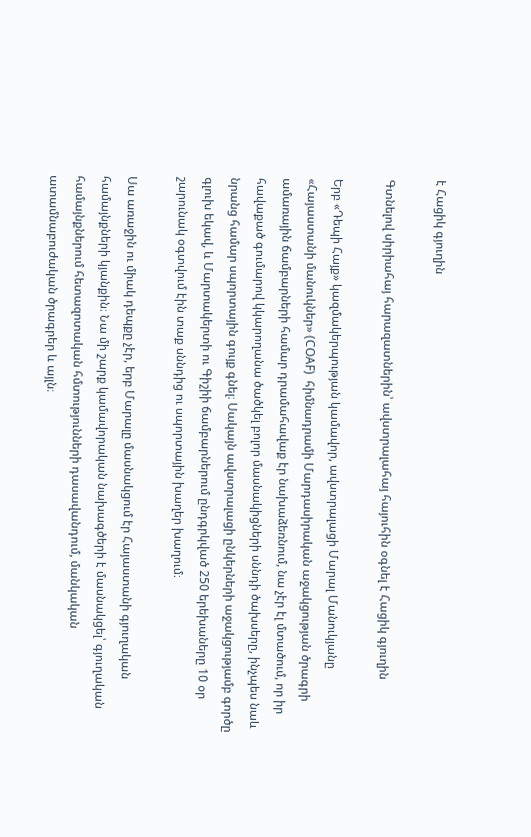է Հացիկ գյուղին

Գտնելով սիրիահայ հարազատներին՝ ավստրալահայ հայուհին օգնել է Հացիկ գյուղին

Երբ «Դեպի Հայք» կազմակերպության կամավոր, ավստրալացի Մարալ Մանուկյանը «Հայաստանի մանուկներ» (COAF)  հիմնադրամի Մարդասիրական աջակցության ծրագրի ամառային ճամբարների համար դրամահավաք էր նախաձեռնում, նա չէր էլ մտածում, որ իր հավաքած գումարով կկարողանա ծածկել բոլոր մասնակիցների սննդի ծախսերը, ինչպես նաև նրանց համար սպորտային գույք գնել։ Սակայն ավստրալացի ընկերների աջակցությամբ գործը գլուխ եկավ, և Մարտակերտի ու Գիշիի ճամբարներում ընդգրկված 250 երեխաները 10 օր շարունակ օգտվում էին տաք սննդից ու սպորտային խաղեր խաղում։

Սա առաջին ու միակ դեպքը չէր, երբ Մարալը մասնակցում էր Հայաստանի գյուղական համայնքների կյանքին։ Նա մի շարք կամավորական նախագծերի է մասնակցել՝ գյուղական համայնքներում հետազոտական հմտությունների դասավանդում, մանկական ատամնաբուժական ծրագրեր և այլն։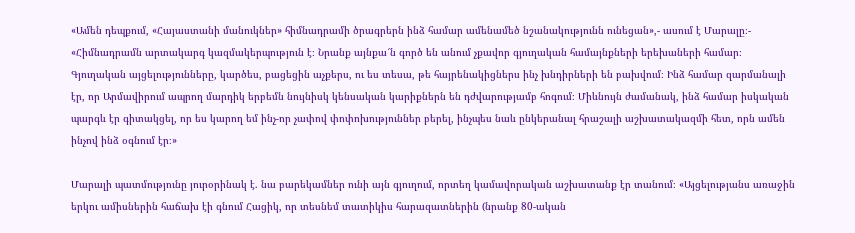«Ամեն դեպքում, «Հայաստանի մանուկներ» հիմնադրամի ծրագրերն ինձ համար ամենամեծ նշանակությունն ունեցան»,- ասում է Մարալը։- «Հիմնադրամն արտակարգ կազմակերպություն է։ Նրանք այնքա՜ն գործ են անում չքավոր գյուղական համայնքների երեխաների համար։ Գյուղական այցելությունները, կարծես, բացեցին աչքերս, ու ես տեսա, թե հայրենակիցներս ինչ խնդիրների են բախվում։ Ինձ համար զարմանալի էր, որ Արմավիրում ապրող մարդիկ երբեմն նույնիսկ կենսական կարիքներն են դժվարությամբ հոգում։ Միևնույն ժամանակ, ինձ համար իսկական պարգև էր գիտակցել, որ ես կարող եմ ինչ-որ չափով փոփոխություններ բերել, ինչպես նաև ընկերանալ հրաշալի աշխատակազմի հետ, որն ամեն ինչով ինձ օգնում էր։»

Մարալի պատմությունը յուրօրինակ է. նա բարեկամներ ունի այն գյուղում, որտեղ կամավորական աշխատանք էր տանում։ «Այցելությանս առաջին երկու ամիսներին հաճախ էի գնում Հացիկ, որ տեսնեմ տատիկիս հարազատներին (նրանք 80-ական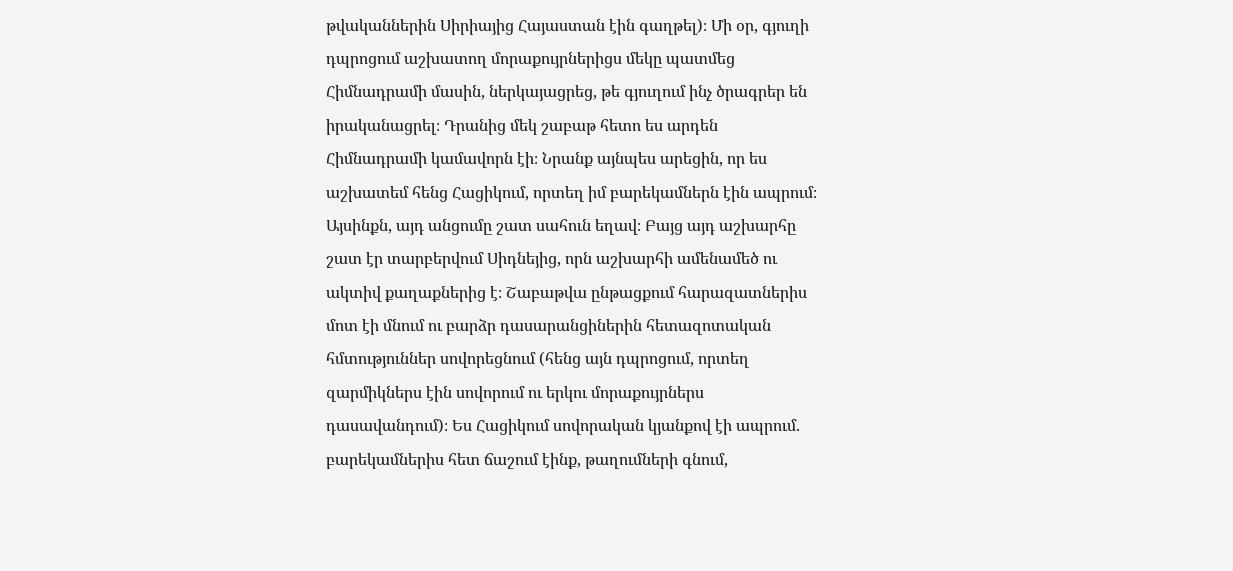թվականներին Սիրիայից Հայաստան էին գաղթել)։ Մի օր, գյուղի դպրոցում աշխատող մորաքույրներիցս մեկը պատմեց Հիմնադրամի մասին, ներկայացրեց, թե գյուղում ինչ ծրագրեր են իրականացրել։ Դրանից մեկ շաբաթ հետո ես արդեն Հիմնադրամի կամավորն էի։ Նրանք այնպես արեցին, որ ես աշխատեմ հենց Հացիկում, որտեղ իմ բարեկամներն էին ապրում։ Այսինքն, այդ անցումը շատ սահուն եղավ։ Բայց այդ աշխարհը շատ էր տարբերվում Սիդնեյից, որն աշխարհի ամենամեծ ու ակտիվ քաղաքներից է։ Շաբաթվա ընթացքում հարազատներիս մոտ էի մնում ու բարձր դասարանցիներին հետազոտական հմտություններ սովորեցնում (հենց այն դպրոցում, որտեղ զարմիկներս էին սովորում ու երկու մորաքույրներս դասավանդում)։ Ես Հացիկում սովորական կյանքով էի ապրում. բարեկամներիս հետ ճաշում էինք, թաղումների գնում,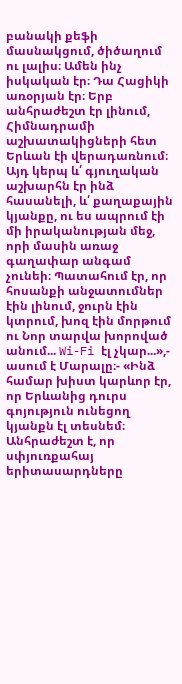բանակի քեֆի մասնակցում, ծիծաղում ու լալիս։ Ամեն ինչ իսկական էր։ Դա Հացիկի առօրյան էր։ Երբ անհրաժեշտ էր լինում, Հիմնադրամի աշխատակիցների հետ Երևան էի վերադառնում։ Այդ կերպ և՛ գյուղական աշխարհն էր ինձ հասանելի, և՛ քաղաքային կյանքը, ու ես ապրում էի մի իրականության մեջ, որի մասին առաջ գաղափար անգամ չունեի։ Պատահում էր, որ հոսանքի անջատումներ էին լինում, ջուրն էին կտրում, խոզ էին մորթում ու Նոր տարվա խորոված անում... Wi-Fi էլ չկար...»,- ասում է Մարալը։- «Ինձ համար խիստ կարևոր էր, որ Երևանից դուրս գոյություն ունեցող կյանքն էլ տեսնեմ։ Անհրաժեշտ է, որ սփյուռքահայ երիտասարդները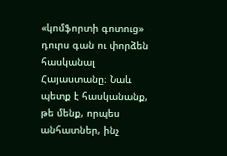«կոմֆորտի գոտուց» դուրս գան ու փորձեն հասկանալ Հայաստանը։ Նաև պետք է հասկանանք, թե մենք, որպես անհատներ, ինչ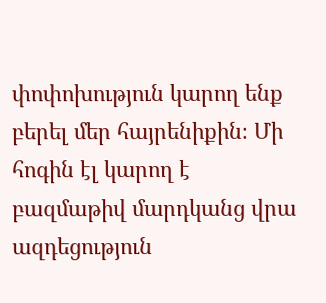փոփոխություն կարող ենք բերել մեր հայրենիքին։ Մի հոգին էլ կարող է բազմաթիվ մարդկանց վրա ազդեցություն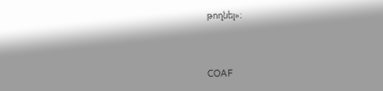թողնել»։



COAF